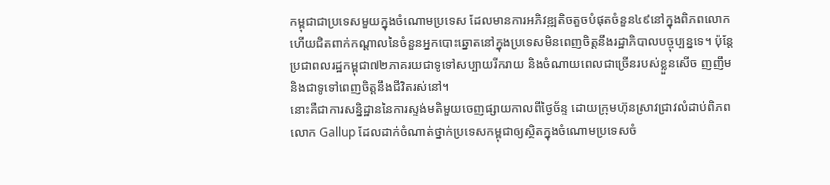កម្ពុជាជាប្រទេសមួយក្នុងចំណោមប្រទេស ដែលមានការអភិវឌ្ឍតិចតួចបំផុតចំនួន៤៩នៅក្នុងពិភពលោក ហើយជិតពាក់កណ្ដាលនៃចំនួនអ្នកបោះឆ្នោតនៅក្នុងប្រទេសមិនពេញចិត្តនឹងរដ្ឋាភិបាលបច្ចុប្បន្នទេ។ ប៉ុន្តែប្រជាពលរដ្ឋកម្ពុជា៧២ភាគរយជាទូទៅសប្បាយរីករាយ និងចំណាយពេលជាច្រើនរបស់ខ្លួនសើច ញញឹម និងជាទូទៅពេញចិត្តនឹងជីវិតរស់នៅ។
នោះគឺជាការសន្និដ្ឋាននៃការស្ទង់មតិមួយចេញផ្សាយកាលពីថ្ងៃច័ន្ទ ដោយក្រុមហ៊ុនស្រាវជ្រាវលំដាប់ពិភពលោក Gallup ដែលដាក់ចំណាត់ថ្នាក់ប្រទេសកម្ពុជាឲ្យស្ថិតក្នុងចំណោមប្រទេសចំ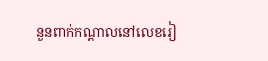នួនពាក់កណ្ដាលនៅលេខរៀ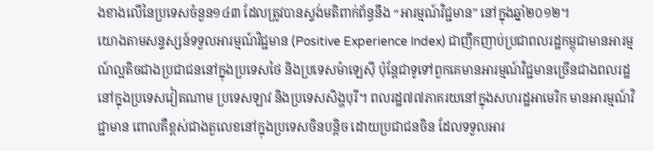ងខាងលើនៃប្រទេសចំនួន១៤៣ ដែលត្រូវបានស្ទង់មតិពាក់ព័ន្ធនឹង “អារម្មណ៍វិជ្ជមាន” នៅក្នុងឆ្នាំ២០១២។
យោងតាមសន្ទស្សន៍ទទួលអារម្មណ៍វិជ្ជមាន (Positive Experience Index) ជាញឹកញាប់ប្រជាពលរដ្ឋកម្ពុជាមានអារម្មណ៍ល្អតិចជាងប្រជាជននៅក្នុងប្រទេសថៃ និងប្រទេសម៉ាឡេស៊ី ប៉ុន្តែជាទូទៅពួកគេមានអារម្មណ៍វិជ្ជមានច្រើនជាងពលរដ្ឋនៅក្នុងប្រទេសវៀតណាម ប្រទេសឡាវ និងប្រទេសសិង្ហបុរី។ ពលរដ្ឋ៧៧ភាគរយនៅក្នុងសហរដ្ឋអាមេរិក មានអារម្មណ៍វិជ្ជាមាន ពោលគឺខ្ពស់ជាងតួលេខនៅក្នុងប្រទេសចិនបន្តិច ដោយប្រជាជនចិន ដែលទទួលអារ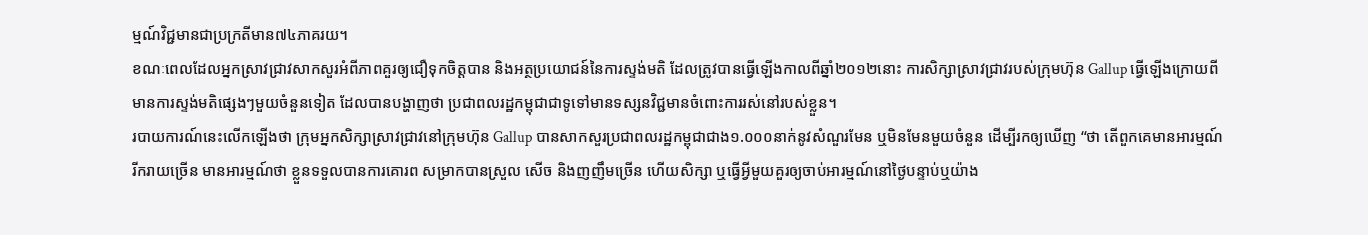ម្មណ៍វិជ្ជមានជាប្រក្រតីមាន៧៤ភាគរយ។
ខណៈពេលដែលអ្នកស្រាវជ្រាវសាកសួរអំពីភាពគួរឲ្យជឿទុកចិត្តបាន និងអត្ថប្រយោជន៍នៃការស្ទង់មតិ ដែលត្រូវបានធ្វើឡើងកាលពីឆ្នាំ២០១២នោះ ការសិក្សាស្រាវជ្រាវរបស់ក្រុមហ៊ុន Gallup ធ្វើឡើងក្រោយពីមានការស្ទង់មតិផ្សេងៗមួយចំនួនទៀត ដែលបានបង្ហាញថា ប្រជាពលរដ្ឋកម្ពុជាជាទូទៅមានទស្សនវិជ្ជមានចំពោះការរស់នៅរបស់ខ្លួន។
របាយការណ៍នេះលើកឡើងថា ក្រុមអ្នកសិក្សាស្រាវជ្រាវនៅក្រុមហ៊ុន Gallup បានសាកសួរប្រជាពលរដ្ឋកម្ពុជាជាង១.០០០នាក់នូវសំណួរមែន ឬមិនមែនមួយចំនួន ដើម្បីរកឲ្យឃើញ “ថា តើពួកគេមានអារម្មណ៍រីករាយច្រើន មានអារម្មណ៍ថា ខ្លួនទទួលបានការគោរព សម្រាកបានស្រួល សើច និងញញឹមច្រើន ហើយសិក្សា ឬធ្វើអ្វីមួយគួរឲ្យចាប់អារម្មណ៍នៅថ្ងៃបន្ទាប់ឬយ៉ាង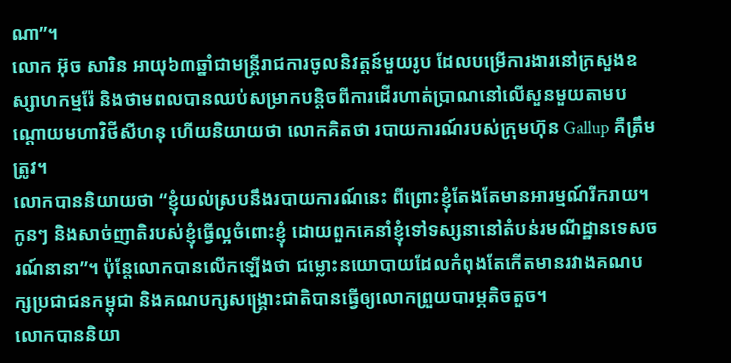ណា”។
លោក អ៊ុច សារិន អាយុ៦៣ឆ្នាំជាមន្ត្រីរាជការចូលនិវត្តន៍មួយរូប ដែលបម្រើការងារនៅក្រសួងឧស្សាហកម្មរ៉ែ និងថាមពលបានឈប់សម្រាកបន្តិចពីការដើរហាត់ប្រាណនៅលើសួនមួយតាមបណ្ដោយមហាវិថីសីហនុ ហើយនិយាយថា លោកគិតថា របាយការណ៍របស់ក្រុមហ៊ុន Gallup គឺត្រឹមត្រូវ។
លោកបាននិយាយថា “ខ្ញុំយល់ស្របនឹងរបាយការណ៍នេះ ពីព្រោះខ្ញុំតែងតែមានអារម្មណ៍រីករាយ។ កូនៗ និងសាច់ញាតិរបស់ខ្ញុំធ្វើល្អចំពោះខ្ញុំ ដោយពួកគេនាំខ្ញុំទៅទស្សនានៅតំបន់រមណីដ្ឋានទេសចរណ៍នានា”។ ប៉ុន្តែលោកបានលើកឡើងថា ជម្លោះនយោបាយដែលកំពុងតែកើតមានរវាងគណបក្សប្រជាជនកម្ពុជា និងគណបក្សសង្គ្រោះជាតិបានធ្វើឲ្យលោកព្រួយបារម្ភតិចតួច។
លោកបាននិយា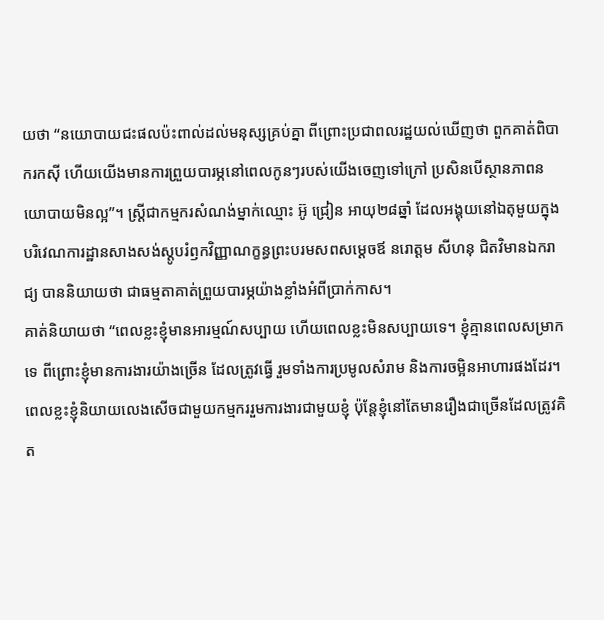យថា “នយោបាយជះផលប៉ះពាល់ដល់មនុស្សគ្រប់គ្នា ពីព្រោះប្រជាពលរដ្ឋយល់ឃើញថា ពួកគាត់ពិបាករកស៊ី ហើយយើងមានការព្រួយបារម្ភនៅពេលកូនៗរបស់យើងចេញទៅក្រៅ ប្រសិនបើស្ថានភាពនយោបាយមិនល្អ”។ ស្ត្រីជាកម្មករសំណង់ម្នាក់ឈ្មោះ អ៊ូ ជ្រៀន អាយុ២៨ឆ្នាំ ដែលអង្គុយនៅឯតុមួយក្នុងបរិវេណការដ្ឋានសាងសង់ស្ដូបរំឭកវិញ្ញាណក្ខន្ធព្រះបរមសពសម្ដេចឪ នរោត្តម សីហនុ ជិតវិមានឯករាជ្យ បាននិយាយថា ជាធម្មតាគាត់ព្រួយបារម្ភយ៉ាងខ្លាំងអំពីប្រាក់កាស។
គាត់និយាយថា “ពេលខ្លះខ្ញុំមានអារម្មណ៍សប្បាយ ហើយពេលខ្លះមិនសប្បាយទេ។ ខ្ញុំគ្មានពេលសម្រាកទេ ពីព្រោះខ្ញុំមានការងារយ៉ាងច្រើន ដែលត្រូវធ្វើ រួមទាំងការប្រមូលសំរាម និងការចម្អិនអាហារផងដែរ។ ពេលខ្លះខ្ញុំនិយាយលេងសើចជាមួយកម្មកររួមការងារជាមួយខ្ញុំ ប៉ុន្តែខ្ញុំនៅតែមានរឿងជាច្រើនដែលត្រូវគិត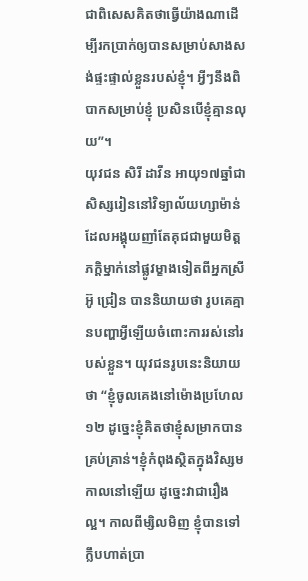ជាពិសេសគិតថាធ្វើយ៉ាងណាដើម្បីរកប្រាក់ឲ្យបានសម្រាប់សាងសង់ផ្ទះផ្ទាល់ខ្លួនរបស់ខ្ញុំ។ អ្វីៗនឹងពិបាកសម្រាប់ខ្ញុំ ប្រសិនបើខ្ញុំគ្មានលុយ”។
យុវជន សិរី ដាវីន អាយុ១៧ឆ្នាំជាសិស្សរៀននៅវិទ្យាល័យហ្សាម៉ាន់ ដែលអង្គុយញាំតែគុជជាមួយមិត្តភក្តិម្នាក់នៅផ្លូវម្ខាងទៀតពីអ្នកស្រី អ៊ូ ជ្រៀន បាននិយាយថា រូបគេគ្មានបញ្ហាអ្វីឡើយចំពោះការរស់នៅរបស់ខ្លួន។ យុវជនរូបនេះនិយាយថា “ខ្ញុំចូលគេងនៅម៉ោងប្រហែល១២ ដូច្នេះខ្ញុំគិតថាខ្ញុំសម្រាកបានគ្រប់គ្រាន់។ខ្ញុំកំពុងស្ថិតក្នុងវិស្សមកាលនៅឡើយ ដូច្នេះវាជារឿងល្អ។ កាលពីម្សិលមិញ ខ្ញុំបានទៅក្លឹបហាត់ប្រា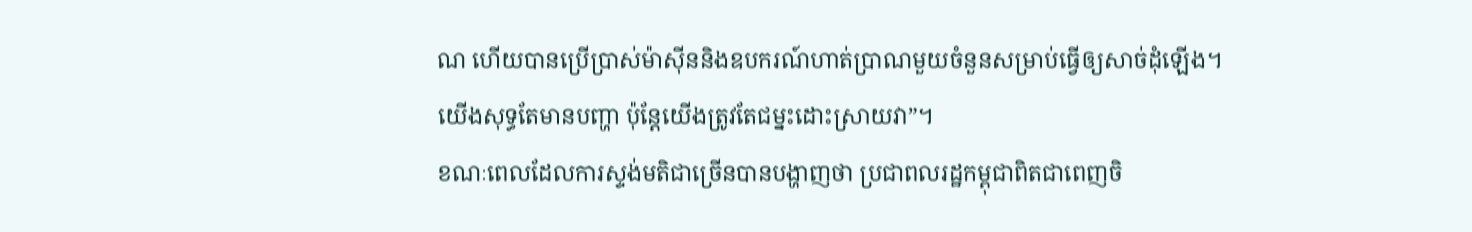ណ ហើយបានប្រើប្រាស់ម៉ាស៊ីននិងឧបករណ៍ហាត់ប្រាណមួយចំនួនសម្រាប់ធ្វើឲ្យសាច់ដុំឡើង។យើងសុទ្ធតែមានបញ្ហា ប៉ុន្តែយើងត្រូវតែជម្នះដោះស្រាយវា”។
ខណៈពេលដែលការស្ទង់មតិជាច្រើនបានបង្ហាញថា ប្រជាពលរដ្ឋកម្ពុជាពិតជាពេញចិ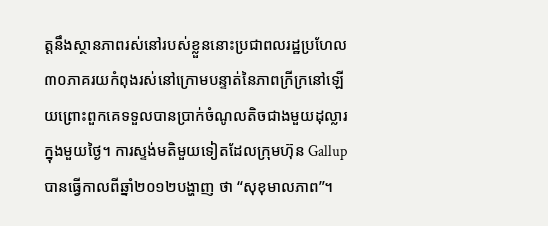ត្តនឹងស្ថានភាពរស់នៅរបស់ខ្លួននោះប្រជាពលរដ្ឋប្រហែល៣០ភាគរយកំពុងរស់នៅក្រោមបន្ទាត់នៃភាពក្រីក្រនៅឡើយព្រោះពួកគេទទួលបានប្រាក់ចំណូលតិចជាងមួយដុល្លារក្នុងមួយថ្ងៃ។ ការស្ទង់មតិមួយទៀតដែលក្រុមហ៊ុន Gallup បានធ្វើកាលពីឆ្នាំ២០១២បង្ហាញ ថា “សុខុមាលភាព”។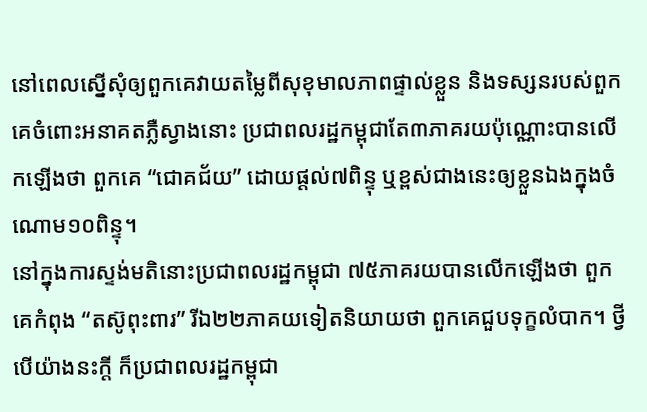នៅពេលស្នើសុំឲ្យពួកគេវាយតម្លៃពីសុខុមាលភាពផ្ទាល់ខ្លួន និងទស្សនរបស់ពួកគេចំពោះអនាគតភ្លឺស្វាងនោះ ប្រជាពលរដ្ឋកម្ពុជាតែ៣ភាគរយប៉ុណ្ណោះបានលើកឡើងថា ពួកគេ “ជោគជ័យ” ដោយផ្ដល់៧ពិន្ទុ ឬខ្ពស់ជាងនេះឲ្យខ្លួនឯងក្នុងចំណោម១០ពិន្ទុ។
នៅក្នុងការស្ទង់មតិនោះប្រជាពលរដ្ឋកម្ពុជា ៧៥ភាគរយបានលើកឡើងថា ពួកគេកំពុង “តស៊ូពុះពារ” រីឯ២២ភាគយទៀតនិយាយថា ពួកគេជួបទុក្ខលំបាក។ ថ្វីបើយ៉ាងនះក្តី ក៏ប្រជាពលរដ្ឋកម្ពុជា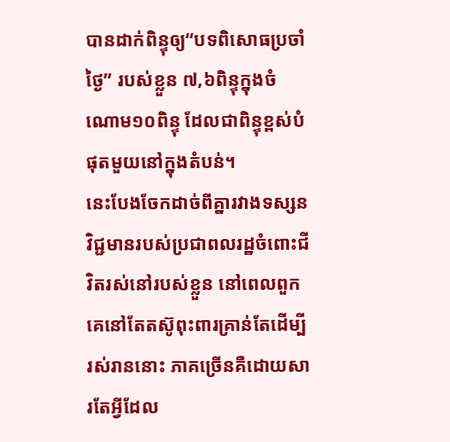បានដាក់ពិន្ទុឲ្យ“បទពិសោធប្រចាំថ្ងៃ” របស់ខ្លួន ៧,៦ពិន្ទុក្នុងចំណោម១០ពិន្ទុ ដែលជាពិន្ទុខ្ពស់បំផុតមួយនៅក្នុងតំបន់។
នេះបែងចែកដាច់ពីគ្នារវាងទស្សនវិជ្ជមានរបស់ប្រជាពលរដ្ឋចំពោះជីវិតរស់នៅរបស់ខ្លួន នៅពេលពួកគេនៅតែតស៊ូពុះពារគ្រាន់តែដើម្បីរស់រាននោះ ភាគច្រើនគឺដោយសារតែអ្វីដែល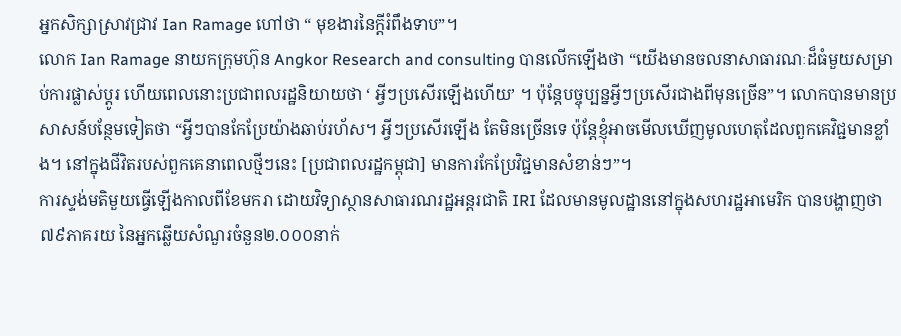អ្នកសិក្សាស្រាវជ្រាវ Ian Ramage ហៅថា “ មុខងារនៃក្តីរំពឹងទាប”។
លោក Ian Ramage នាយកក្រុមហ៊ុន Angkor Research and consulting បានលើកឡើងថា “យើងមានចលនាសាធារណៈដ៏ធំមួយសម្រាប់ការផ្លាស់ប្ដូរ ហើយពេលនោះប្រជាពលរដ្ឋនិយាយថា ‘ អ្វីៗប្រសើរឡើងហើយ’ ។ ប៉ុន្តែបច្ចុប្បន្នអ្វីៗប្រសើរជាងពីមុនច្រើន”។ លោកបានមានប្រសាសន៍បន្ថែមទៀតថា “អ្វីៗបានកែប្រែយ៉ាងឆាប់រហ័ស។ អ្វីៗប្រសើរឡើង តែមិនច្រើនទេ ប៉ុន្តែខ្ញុំអាចមើលឃើញមូលហេតុដែលពួកគេវិជ្ជមានខ្លាំង។ នៅក្នុងជីវិតរបស់ពួកគេនាពេលថ្មីៗនេះ [ប្រជាពលរដ្ឋកម្ពុជា] មានការកែប្រែវិជ្ជមានសំខាន់ៗ”។
ការស្ទង់មតិមួយធ្វើឡើងកាលពីខែមករា ដោយវិទ្យាស្ថានសាធារណរដ្ឋអន្តរជាតិ IRI ដែលមានមូលដ្ឋាននៅក្នុងសហរដ្ឋអាមេរិក បានបង្ហាញថា ៧៩ភាគរយ នៃអ្នកឆ្លើយសំណួរចំនួន២.០០០នាក់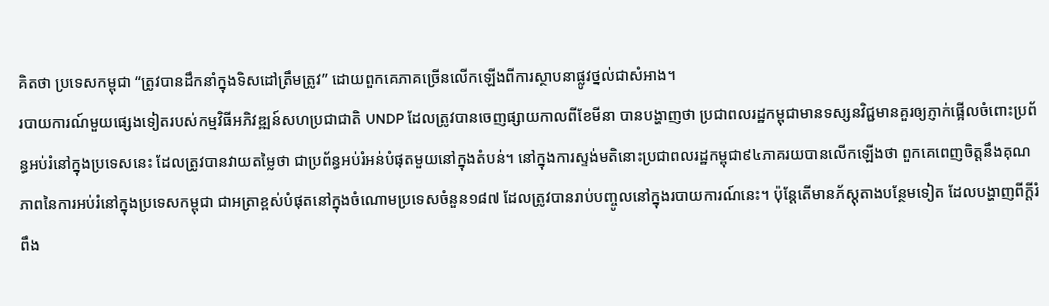គិតថា ប្រទេសកម្ពុជា “ត្រូវបានដឹកនាំក្នុងទិសដៅត្រឹមត្រូវ” ដោយពួកគេភាគច្រើនលើកឡើងពីការស្ថាបនាផ្លូវថ្នល់ជាសំអាង។
របាយការណ៍មួយផ្សេងទៀតរបស់កម្មវិធីអភិវឌ្ឍន៍សហប្រជាជាតិ UNDP ដែលត្រូវបានចេញផ្សាយកាលពីខែមីនា បានបង្ហាញថា ប្រជាពលរដ្ឋកម្ពុជាមានទស្សនវិជ្ជមានគួរឲ្យភ្ញាក់ផ្អើលចំពោះប្រព័ន្ធអប់រំនៅក្នុងប្រទេសនេះ ដែលត្រូវបានវាយតម្លៃថា ជាប្រព័ន្ធអប់រំអន់បំផុតមួយនៅក្នុងតំបន់។ នៅក្នុងការស្ទង់មតិនោះប្រជាពលរដ្ឋកម្ពុជា៩៤ភាគរយបានលើកឡើងថា ពួកគេពេញចិត្តនឹងគុណភាពនៃការអប់រំនៅក្នុងប្រទេសកម្ពុជា ជាអត្រាខ្ពស់បំផុតនៅក្នុងចំណោមប្រទេសចំនួន១៨៧ ដែលត្រូវបានរាប់បញ្ចូលនៅក្នុងរបាយការណ៍នេះ។ ប៉ុន្តែតើមានភ័ស្ដុតាងបន្ថែមទៀត ដែលបង្ហាញពីក្ដីរំពឹង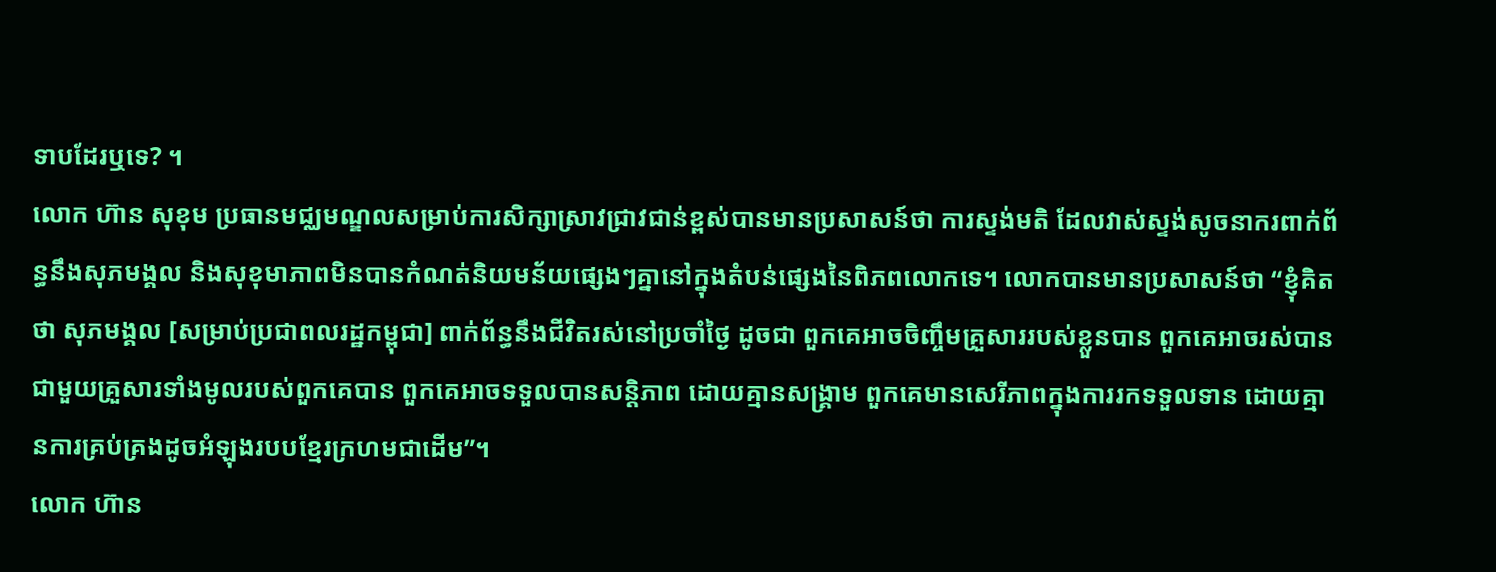ទាបដែរឬទេ? ។
លោក ហ៊ាន សុខុម ប្រធានមជ្ឈមណ្ឌលសម្រាប់ការសិក្សាស្រាវជ្រាវជាន់ខ្ពស់បានមានប្រសាសន៍ថា ការស្ទង់មតិ ដែលវាស់ស្ទង់សូចនាករពាក់ព័ន្ធនឹងសុភមង្គល និងសុខុមាភាពមិនបានកំណត់និយមន័យផ្សេងៗគ្នានៅក្នុងតំបន់ផ្សេងនៃពិភពលោកទេ។ លោកបានមានប្រសាសន៍ថា “ខ្ញុំគិតថា សុភមង្គល [សម្រាប់ប្រជាពលរដ្ឋកម្ពុជា] ពាក់ព័ន្ធនឹងជីវិតរស់នៅប្រចាំថ្ងៃ ដូចជា ពួកគេអាចចិញ្ចឹមគ្រួសាររបស់ខ្លួនបាន ពួកគេអាចរស់បានជាមួយគ្រួសារទាំងមូលរបស់ពួកគេបាន ពួកគេអាចទទួលបានសន្ដិភាព ដោយគ្មានសង្គ្រាម ពួកគេមានសេរីភាពក្នុងការរកទទួលទាន ដោយគ្មានការគ្រប់គ្រងដូចអំឡុងរបបខ្មែរក្រហមជាដើម”។
លោក ហ៊ាន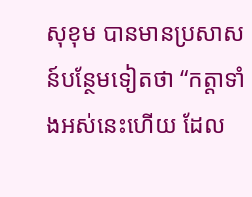សុខុម បានមានប្រសាសន៍បន្ថែមទៀតថា “កត្តាទាំងអស់នេះហើយ ដែល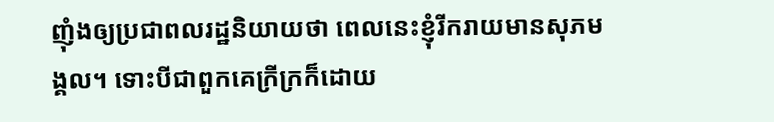ញុំងឲ្យប្រជាពលរដ្ឋនិយាយថា ពេលនេះខ្ញុំរីករាយមានសុភមង្គល។ ទោះបីជាពួកគេក្រីក្រក៏ដោយ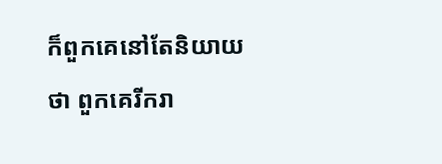ក៏ពួកគេនៅតែនិយាយថា ពួកគេរីករា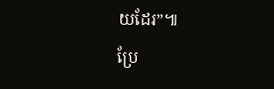យដែរ”៕
ប្រែ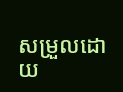សម្រួលដោយ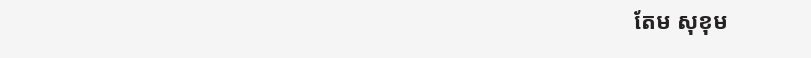តែម សុខុម